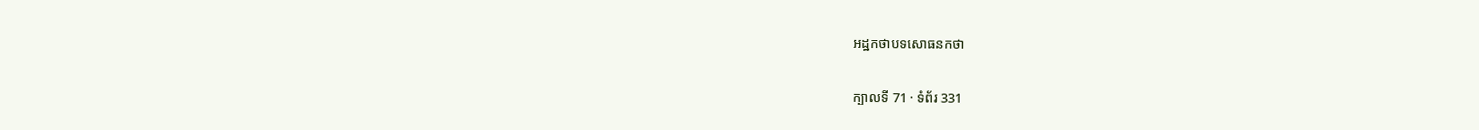អដ្ឋកថាបទសោធនកថា

ក្បាលទី 71 · ទំព័រ 331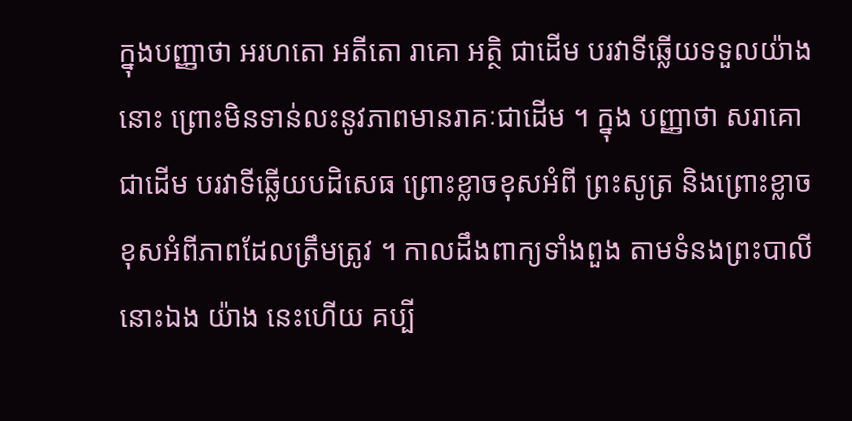ក្នុងបញ្ញាថា អរហតោ អតីតោ រាគោ អត្ថិ ជាដើម បរវាទីឆ្លើយទទួលយ៉ាងនោះ ព្រោះមិនទាន់លះនូវភាពមានរាគៈជាដើម ។ ក្នុង បញ្ញាថា សរាគោ ជាដើម បរវាទីឆ្លើយបដិសេធ ព្រោះខ្លាចខុសអំពី ព្រះសូត្រ និងព្រោះខ្លាចខុសអំពីភាពដែលត្រឹមត្រូវ ។ កាលដឹងពាក្យទាំងពួង តាមទំនងព្រះបាលីនោះឯង យ៉ាង នេះហើយ គប្បី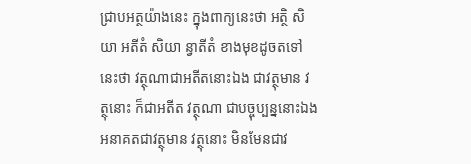ជ្រាបអត្ថយ៉ាងនេះ ក្នុងពាក្យនេះថា អត្ថិ សិយា អតីតំ សិយា ន្វាតីតំ ខាងមុខដូចតទៅនេះថា វត្ថុណាជាអតីតនោះឯង ជាវត្ថុមាន វត្ថុនោះ ក៏ជាអតីត វត្ថុណា ជាបច្ចុប្បន្ននោះឯង អនាគតជាវត្ថុមាន វត្ថុនោះ មិនមែនជាវ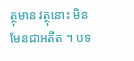ត្ថុមាន វត្ថុនោះ មិនមែនជាអតីត ។ បទ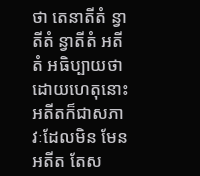ថា តេនាតីតំ ន្វាតីតំ ន្វាតីតំ អតីតំ អធិប្បាយថា ដោយហេតុនោះ អតីតក៏ជាសភាវៈដែលមិន មែនអតីត តែស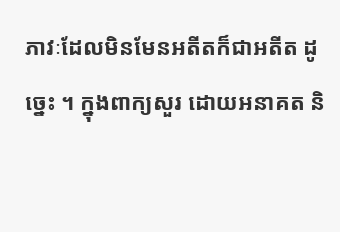ភាវៈដែលមិនមែនអតីតក៏ជាអតីត ដូច្នេះ ។ ក្នុងពាក្យសួរ ដោយអនាគត និ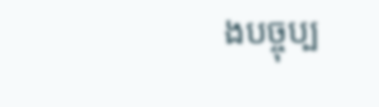ងបច្ចុប្ប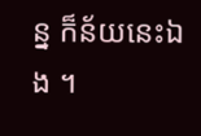ន្ន ក៏ន័យនេះឯង ។